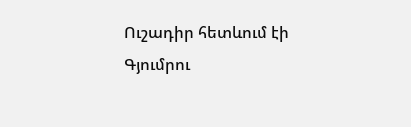Ուշադիր հետևում էի Գյումրու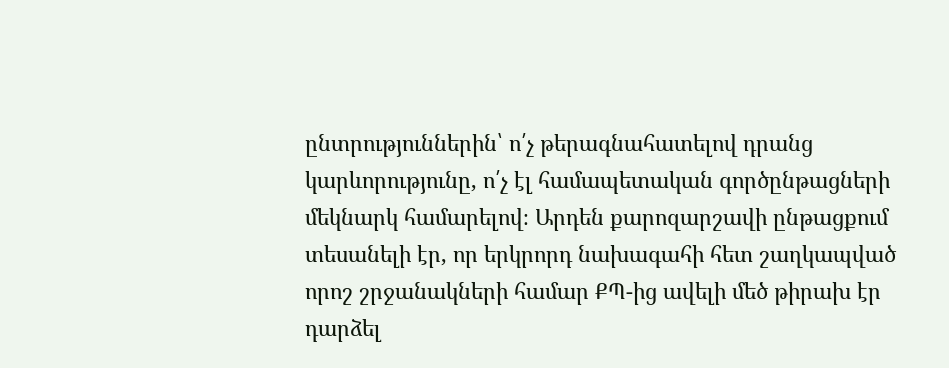ընտրություններին՝ ո՛չ թերագնահատելով դրանց կարևորությունը, ո՛չ էլ համապետական գործընթացների մեկնարկ համարելով։ Արդեն քարոզարշավի ընթացքում տեսանելի էր, որ երկրորդ նախագահի հետ շաղկապված որոշ շրջանակների համար ՔՊ-ից ավելի մեծ թիրախ էր դարձել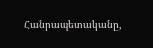Հանրապետականը,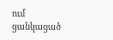ում ցանկացած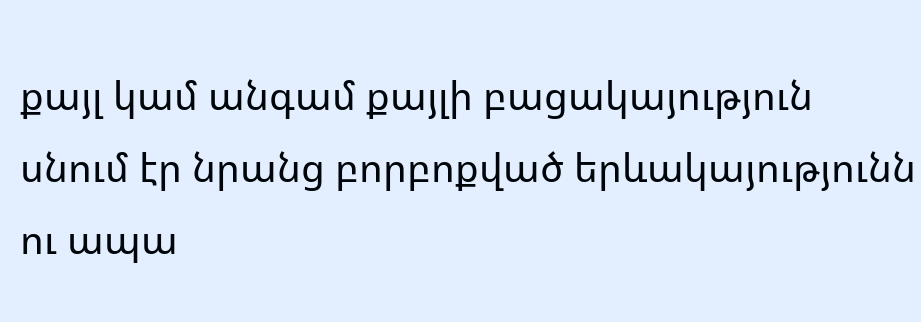քայլ կամ անգամ քայլի բացակայություն սնում էր նրանց բորբոքված երևակայությունն ու ապա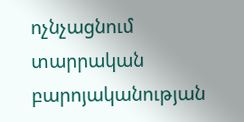ոչնչացնում տարրական բարոյականության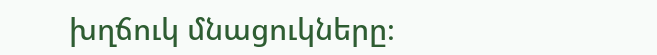խղճուկ մնացուկները։